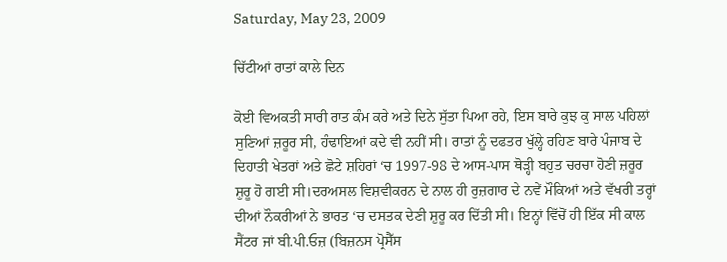Saturday, May 23, 2009

ਚਿੱਟੀਆਂ ਰਾਤਾਂ ਕਾਲੇ ਦਿਨ

ਕੋਈ ਵਿਅਕਤੀ ਸਾਰੀ ਰਾਤ ਕੰਮ ਕਰੇ ਅਤੇ ਦਿਨੇ ਸੁੱਤਾ ਪਿਆ ਰਹੇ, ਇਸ ਬਾਰੇ ਕੁਝ ਕੁ ਸਾਲ ਪਹਿਲਾਂ ਸੁਣਿਆਂ ਜ਼ਰੂਰ ਸੀ, ਹੰਢਾਇਆਂ ਕਦੇ ਵੀ ਨਹੀਂ ਸੀ। ਰਾਤਾਂ ਨੂੰ ਦਫਤਰ ਖੁੱਲ੍ਹੇ ਰਹਿਣ ਬਾਰੇ ਪੰਜਾਬ ਦੇ ਦਿਹਾਤੀ ਖੇਤਰਾਂ ਅਤੇ ਛੋਟੇ ਸ਼ਹਿਰਾਂ ‘ਚ 1997-98 ਦੇ ਆਸ-ਪਾਸ ਥੋੜ੍ਹੀ ਬਹੁਤ ਚਰਚਾ ਹੋਣੀ ਜ਼ਰੂਰ ਸ਼ੁਰੂ ਹੋ ਗਈ ਸੀ।ਦਰਅਸਲ ਵਿਸ਼ਵੀਕਰਨ ਦੇ ਨਾਲ ਹੀ ਰੁਜ਼ਗਾਰ ਦੇ ਨਵੇਂ ਮੌਕਿਆਂ ਅਤੇ ਵੱਖਰੀ ਤਰ੍ਹਾਂ ਦੀਆਂ ਨੌਕਰੀਆਂ ਨੇ ਭਾਰਤ ‘ਚ ਦਸਤਕ ਦੇਣੀ ਸ਼ੁਰੂ ਕਰ ਦਿੱਤੀ ਸੀ। ਇਨ੍ਹਾਂ ਵਿੱਚੋਂ ਹੀ ਇੱਕ ਸੀ ਕਾਲ ਸੈਂਟਰ ਜਾਂ ਬੀ.ਪੀ.ਓਜ਼ (ਬਿਜ਼ਨਸ ਪ੍ਰੋਸੈੱਸ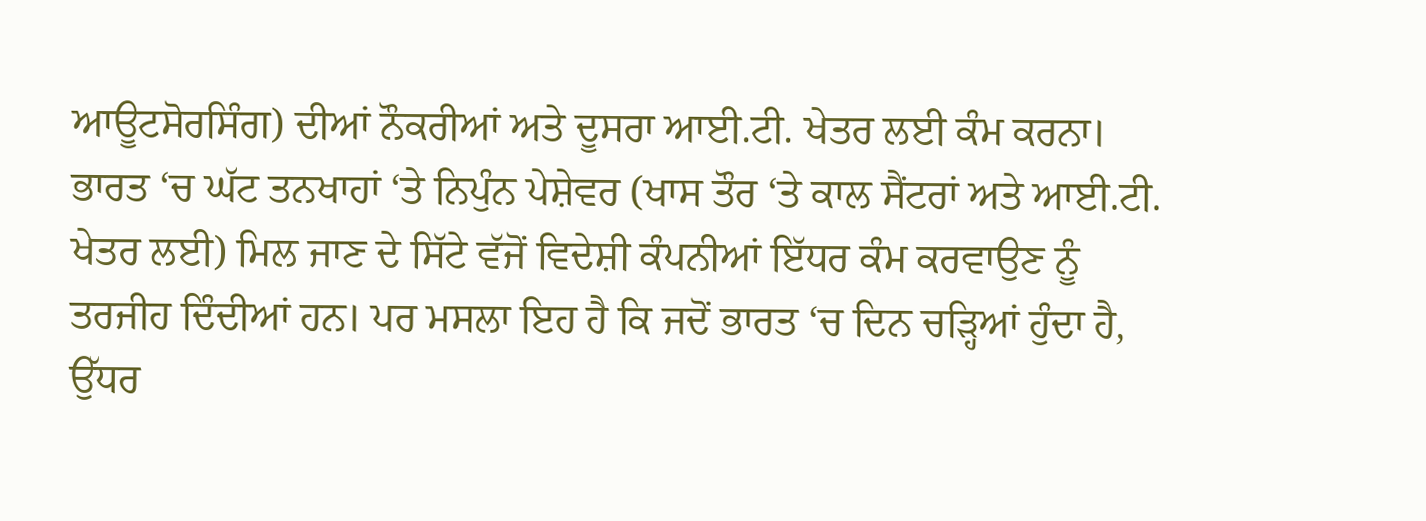ਆਊਟਸੋਰਸਿੰਗ) ਦੀਆਂ ਨੌਕਰੀਆਂ ਅਤੇ ਦੂਸਰਾ ਆਈ.ਟੀ. ਖੇਤਰ ਲਈ ਕੰਮ ਕਰਨਾ।
ਭਾਰਤ ‘ਚ ਘੱਟ ਤਨਖਾਹਾਂ ‘ਤੇ ਨਿਪੁੰਨ ਪੇਸ਼ੇਵਰ (ਖਾਸ ਤੌਰ ‘ਤੇ ਕਾਲ ਸੈਂਟਰਾਂ ਅਤੇ ਆਈ.ਟੀ. ਖੇਤਰ ਲਈ) ਮਿਲ ਜਾਣ ਦੇ ਸਿੱਟੇ ਵੱਜੋਂ ਵਿਦੇਸ਼ੀ ਕੰਪਨੀਆਂ ਇੱਧਰ ਕੰਮ ਕਰਵਾਉਣ ਨੂੰ ਤਰਜੀਹ ਦਿੰਦੀਆਂ ਹਨ। ਪਰ ਮਸਲਾ ਇਹ ਹੈ ਕਿ ਜਦੋਂ ਭਾਰਤ ‘ਚ ਦਿਨ ਚੜ੍ਹਿਆਂ ਹੁੰਦਾ ਹੈ, ਉੱਧਰ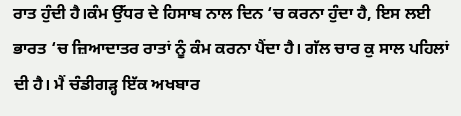ਰਾਤ ਹੁੰਦੀ ਹੈ।ਕੰਮ ਉੱਧਰ ਦੇ ਹਿਸਾਬ ਨਾਲ ਦਿਨ ‘ਚ ਕਰਨਾ ਹੁੰਦਾ ਹੈ, ਇਸ ਲਈ ਭਾਰਤ ‘ਚ ਜ਼ਿਆਦਾਤਰ ਰਾਤਾਂ ਨੂੰ ਕੰਮ ਕਰਨਾ ਪੈਂਦਾ ਹੈ। ਗੱਲ ਚਾਰ ਕੁ ਸਾਲ ਪਹਿਲਾਂ ਦੀ ਹੈ। ਮੈਂ ਚੰਡੀਗੜ੍ਹ ਇੱਕ ਅਖਬਾਰ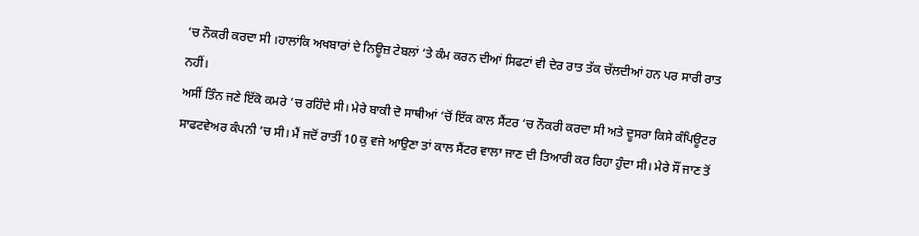‘ਚ ਨੌਕਰੀ ਕਰਦਾ ਸੀ ।ਹਾਲਾਂਕਿ ਅਖਬਾਰਾਂ ਦੇ ਨਿਊਜ਼ ਟੇਬਲਾਂ ‘ਤੇ ਕੰਮ ਕਰਨ ਦੀਆਂ ਸਿਫਟਾਂ ਵੀ ਦੇਰ ਰਾਤ ਤੱਕ ਚੱਲਦੀਆਂ ਹਨ ਪਰ ਸਾਰੀ ਰਾਤ ਨਹੀਂ।
ਅਸੀਂ ਤਿੰਨ ਜਣੇ ਇੱਕੋ ਕਮਰੇ ‘ਚ ਰਹਿੰਦੇ ਸੀ। ਮੇਰੇ ਬਾਕੀ ਦੋ ਸਾਥੀਆਂ ‘ਚੋਂ ਇੱਕ ਕਾਲ ਸੈਂਟਰ ‘ਚ ਨੌਕਰੀ ਕਰਦਾ ਸੀ ਅਤੇ ਦੂਸਰਾ ਕਿਸੇ ਕੰਪਿਊਟਰ ਸਾਫਟਵੇਅਰ ਕੰਪਨੀ ‘ਚ ਸੀ। ਮੈਂ ਜਦੋਂ ਰਾਤੀਂ 10 ਕੁ ਵਜੇ ਆਉਣਾ ਤਾਂ ਕਾਲ ਸੈਂਟਰ ਵਾਲਾ ਜਾਣ ਦੀ ਤਿਆਰੀ ਕਰ ਰਿਹਾ ਹੁੰਦਾ ਸੀ। ਮੇਰੇ ਸੌਂ ਜਾਣ ਤੋਂ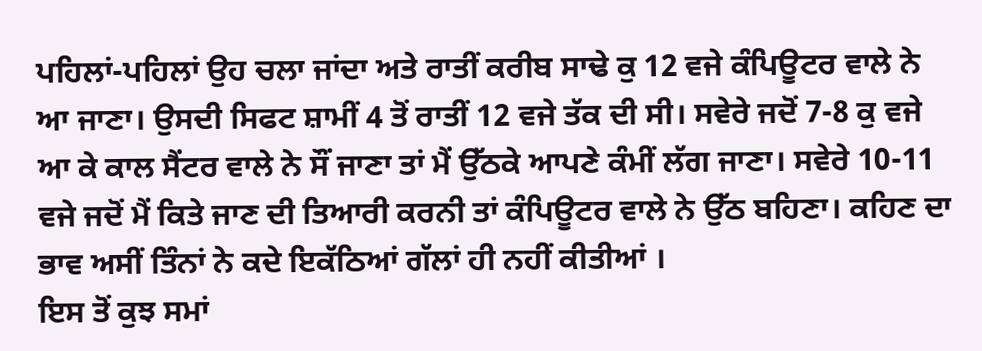ਪਹਿਲਾਂ-ਪਹਿਲਾਂ ਉਹ ਚਲਾ ਜਾਂਦਾ ਅਤੇ ਰਾਤੀਂ ਕਰੀਬ ਸਾਢੇ ਕੁ 12 ਵਜੇ ਕੰਪਿਊਟਰ ਵਾਲੇ ਨੇ ਆ ਜਾਣਾ। ਉਸਦੀ ਸਿਫਟ ਸ਼ਾਮੀਂ 4 ਤੋਂ ਰਾਤੀਂ 12 ਵਜੇ ਤੱਕ ਦੀ ਸੀ। ਸਵੇਰੇ ਜਦੋਂ 7-8 ਕੁ ਵਜੇ ਆ ਕੇ ਕਾਲ ਸੈਂਟਰ ਵਾਲੇ ਨੇ ਸੌਂ ਜਾਣਾ ਤਾਂ ਮੈਂ ਉੱਠਕੇ ਆਪਣੇ ਕੰਮੀਂ ਲੱਗ ਜਾਣਾ। ਸਵੇਰੇ 10-11 ਵਜੇ ਜਦੋਂ ਮੈਂ ਕਿਤੇ ਜਾਣ ਦੀ ਤਿਆਰੀ ਕਰਨੀ ਤਾਂ ਕੰਪਿਊਟਰ ਵਾਲੇ ਨੇ ਉੱਠ ਬਹਿਣਾ। ਕਹਿਣ ਦਾ ਭਾਵ ਅਸੀਂ ਤਿੰਨਾਂ ਨੇ ਕਦੇ ਇਕੱਠਿਆਂ ਗੱਲਾਂ ਹੀ ਨਹੀਂ ਕੀਤੀਆਂ ।
ਇਸ ਤੋਂ ਕੁਝ ਸਮਾਂ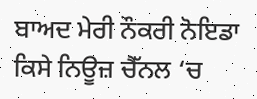ਬਾਅਦ ਮੇਰੀ ਨੌਕਰੀ ਨੋਇਡਾ ਕਿਸੇ ਨਿਊਜ਼ ਚੈੱਨਲ ‘ਚ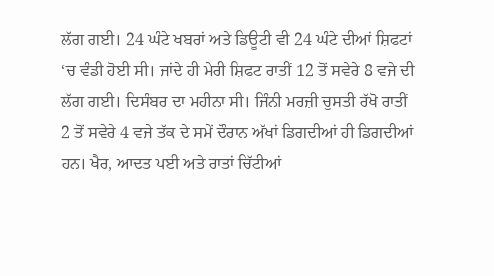ਲੱਗ ਗਈ। 24 ਘੰਟੇ ਖਬਰਾਂ ਅਤੇ ਡਿਊਟੀ ਵੀ 24 ਘੰਟੇ ਦੀਆਂ ਸ਼ਿਫਟਾਂ ‘ਚ ਵੰਡੀ ਹੋਈ ਸੀ। ਜਾਂਦੇ ਹੀ ਮੇਰੀ ਸ਼ਿਫਟ ਰਾਤੀਂ 12 ਤੋਂ ਸਵੇਰੇ 8 ਵਜੇ ਦੀ ਲੱਗ ਗਈ। ਦਿਸੰਬਰ ਦਾ ਮਹੀਨਾ ਸੀ। ਜਿੰਨੀ ਮਰਜ਼ੀ ਚੁਸਤੀ ਰੱਖੋ ਰਾਤੀਂ 2 ਤੋਂ ਸਵੇਰੇ 4 ਵਜੇ ਤੱਕ ਦੇ ਸਮੇਂ ਦੌਰਾਨ ਅੱਖਾਂ ਡਿਗਦੀਆਂ ਹੀ ਡਿਗਦੀਆਂ ਹਨ। ਖੈਰ, ਆਦਤ ਪਈ ਅਤੇ ਰਾਤਾਂ ਚਿੱਟੀਆਂ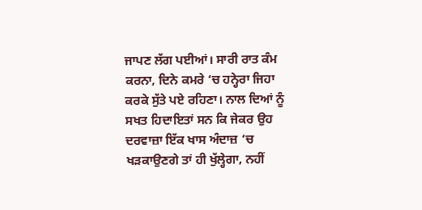ਜਾਪਣ ਲੱਗ ਪਈਆਂ। ਸਾਰੀ ਰਾਤ ਕੰਮ ਕਰਨਾ, ਦਿਨੇ ਕਮਰੇ ‘ਚ ਹਨ੍ਹੇਰਾ ਜਿਹਾ ਕਰਕੇ ਸੁੱਤੇ ਪਏ ਰਹਿਣਾ। ਨਾਲ ਦਿਆਂ ਨੂੰ ਸਖਤ ਹਿਦਾਇਤਾਂ ਸਨ ਕਿ ਜੇਕਰ ਉਹ ਦਰਵਾਜ਼ਾ ਇੱਕ ਖਾਸ ਅੰਦਾਜ਼ ‘ਚ ਖੜਕਾਉਣਗੇ ਤਾਂ ਹੀ ਖੁੱਲ੍ਹੇਗਾ, ਨਹੀਂ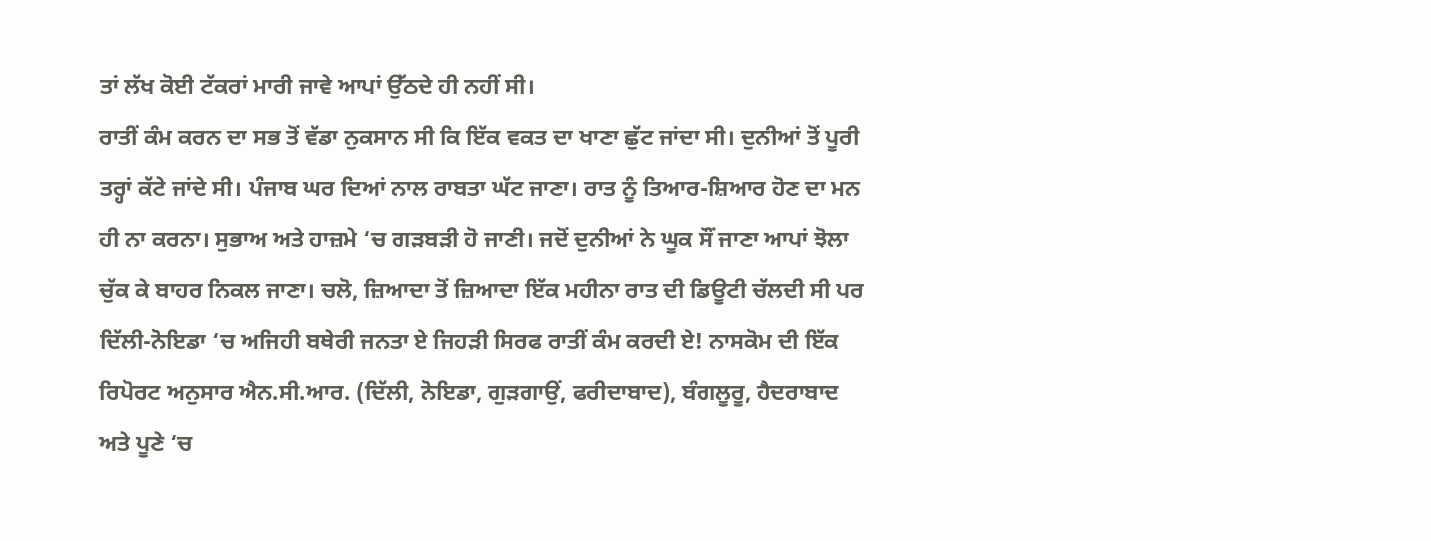ਤਾਂ ਲੱਖ ਕੋਈ ਟੱਕਰਾਂ ਮਾਰੀ ਜਾਵੇ ਆਪਾਂ ਉੱਠਦੇ ਹੀ ਨਹੀਂ ਸੀ।
ਰਾਤੀਂ ਕੰਮ ਕਰਨ ਦਾ ਸਭ ਤੋਂ ਵੱਡਾ ਨੁਕਸਾਨ ਸੀ ਕਿ ਇੱਕ ਵਕਤ ਦਾ ਖਾਣਾ ਛੁੱਟ ਜਾਂਦਾ ਸੀ। ਦੁਨੀਆਂ ਤੋਂ ਪੂਰੀ ਤਰ੍ਹਾਂ ਕੱਟੇ ਜਾਂਦੇ ਸੀ। ਪੰਜਾਬ ਘਰ ਦਿਆਂ ਨਾਲ ਰਾਬਤਾ ਘੱਟ ਜਾਣਾ। ਰਾਤ ਨੂੰ ਤਿਆਰ-ਸ਼ਿਆਰ ਹੋਣ ਦਾ ਮਨ ਹੀ ਨਾ ਕਰਨਾ। ਸੁਭਾਅ ਅਤੇ ਹਾਜ਼ਮੇ ‘ਚ ਗੜਬੜੀ ਹੋ ਜਾਣੀ। ਜਦੋਂ ਦੁਨੀਆਂ ਨੇ ਘੂਕ ਸੌਂ ਜਾਣਾ ਆਪਾਂ ਝੋਲਾ ਚੁੱਕ ਕੇ ਬਾਹਰ ਨਿਕਲ ਜਾਣਾ। ਚਲੋ, ਜ਼ਿਆਦਾ ਤੋਂ ਜ਼ਿਆਦਾ ਇੱਕ ਮਹੀਨਾ ਰਾਤ ਦੀ ਡਿਊਟੀ ਚੱਲਦੀ ਸੀ ਪਰ ਦਿੱਲੀ-ਨੋਇਡਾ ‘ਚ ਅਜਿਹੀ ਬਥੇਰੀ ਜਨਤਾ ਏ ਜਿਹੜੀ ਸਿਰਫ ਰਾਤੀਂ ਕੰਮ ਕਰਦੀ ਏ! ਨਾਸਕੋਮ ਦੀ ਇੱਕ ਰਿਪੋਰਟ ਅਨੁਸਾਰ ਐਨ.ਸੀ.ਆਰ. (ਦਿੱਲੀ, ਨੋਇਡਾ, ਗੁੜਗਾਉਂ, ਫਰੀਦਾਬਾਦ), ਬੰਗਲੂਰੂ, ਹੈਦਰਾਬਾਦ ਅਤੇ ਪੂਣੇ ‘ਚ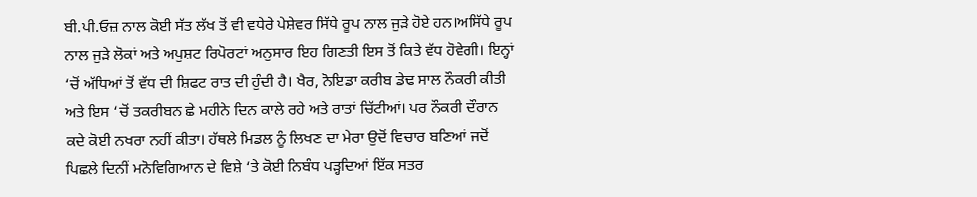ਬੀ.ਪੀ.ਓਜ਼ ਨਾਲ ਕੋਈ ਸੱਤ ਲੱਖ ਤੋਂ ਵੀ ਵਧੇਰੇ ਪੇਸ਼ੇਵਰ ਸਿੱਧੇ ਰੂਪ ਨਾਲ ਜੁੜੇ ਹੋਏ ਹਨ।ਅਸਿੱਧੇ ਰੂਪ ਨਾਲ ਜੁੜੇ ਲੋਕਾਂ ਅਤੇ ਅਪੁਸ਼ਟ ਰਿਪੋਰਟਾਂ ਅਨੁਸਾਰ ਇਹ ਗਿਣਤੀ ਇਸ ਤੋਂ ਕਿਤੇ ਵੱਧ ਹੋਵੇਗੀ। ਇਨ੍ਹਾਂ ‘ਚੋਂ ਅੱਧਿਆਂ ਤੋਂ ਵੱਧ ਦੀ ਸ਼ਿਫਟ ਰਾਤ ਦੀ ਹੁੰਦੀ ਹੈ। ਖੈਰ, ਨੋਇਡਾ ਕਰੀਬ ਡੇਢ ਸਾਲ ਨੌਕਰੀ ਕੀਤੀ ਅਤੇ ਇਸ ‘ਚੋਂ ਤਕਰੀਬਨ ਛੇ ਮਹੀਨੇ ਦਿਨ ਕਾਲੇ ਰਹੇ ਅਤੇ ਰਾਤਾਂ ਚਿੱਟੀਆਂ। ਪਰ ਨੌਕਰੀ ਦੌਰਾਨ ਕਦੇ ਕੋਈ ਨਖਰਾ ਨਹੀਂ ਕੀਤਾ। ਹੱਥਲੇ ਮਿਡਲ ਨੂੰ ਲਿਖਣ ਦਾ ਮੇਰਾ ਉਦੋਂ ਵਿਚਾਰ ਬਣਿਆਂ ਜਦੋਂ ਪਿਛਲੇ ਦਿਨੀਂ ਮਨੋਵਿਗਿਆਨ ਦੇ ਵਿਸ਼ੇ ‘ਤੇ ਕੋਈ ਨਿਬੰਧ ਪੜ੍ਹਦਿਆਂ ਇੱਕ ਸਤਰ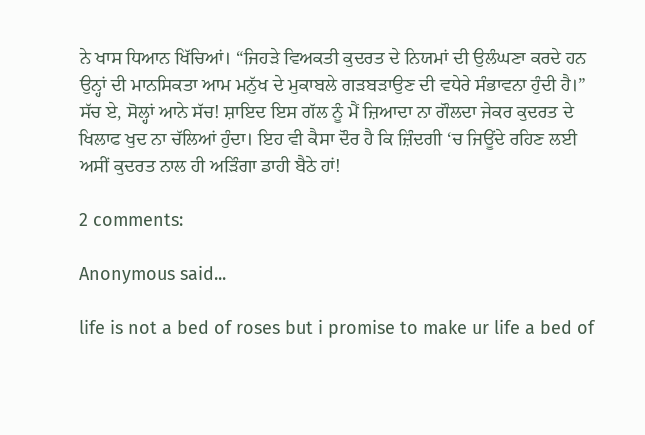ਨੇ ਖਾਸ ਧਿਆਨ ਖਿੱਚਿਆਂ। “ਜਿਹੜੇ ਵਿਅਕਤੀ ਕੁਦਰਤ ਦੇ ਨਿਯਮਾਂ ਦੀ ਉਲੰਘਣਾ ਕਰਦੇ ਹਨ ਉਨ੍ਹਾਂ ਦੀ ਮਾਨਸਿਕਤਾ ਆਮ ਮਨੁੱਖ ਦੇ ਮੁਕਾਬਲੇ ਗੜਬੜਾਉਣ ਦੀ ਵਧੇਰੇ ਸੰਭਾਵਨਾ ਹੁੰਦੀ ਹੈ।” ਸੱਚ ਏ, ਸੋਲ੍ਹਾਂ ਆਨੇ ਸੱਚ! ਸ਼ਾਇਦ ਇਸ ਗੱਲ ਨੂੰ ਮੈਂ ਜ਼ਿਆਦਾ ਨਾ ਗੌਲਦਾ ਜੇਕਰ ਕੁਦਰਤ ਦੇ ਖਿਲਾਫ ਖੁਦ ਨਾ ਚੱਲਿਆਂ ਹੁੰਦਾ। ਇਹ ਵੀ ਕੈਸਾ ਦੌਰ ਹੈ ਕਿ ਜ਼ਿੰਦਗੀ ‘ਚ ਜਿਊਂਦੇ ਰਹਿਣ ਲਈ ਅਸੀਂ ਕੁਦਰਤ ਨਾਲ ਹੀ ਅੜਿੰਗਾ ਡਾਹੀ ਬੈਠੇ ਹਾਂ!

2 comments:

Anonymous said...

life is not a bed of roses but i promise to make ur life a bed of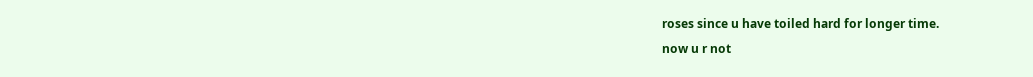roses since u have toiled hard for longer time.
now u r not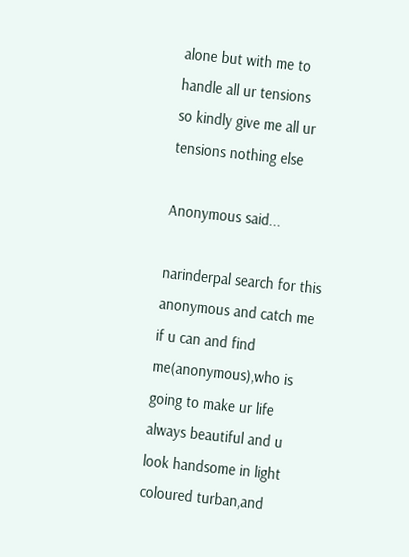alone but with me to handle all ur tensions
so kindly give me all ur tensions nothing else

Anonymous said...

narinderpal search for this anonymous and catch me if u can and find me(anonymous),who is going to make ur life always beautiful and u look handsome in light coloured turban,and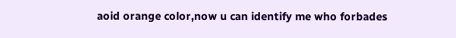aoid orange color,now u can identify me who forbades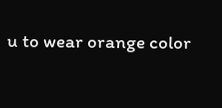u to wear orange color